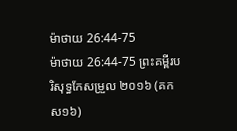ម៉ាថាយ 26:44-75
ម៉ាថាយ 26:44-75 ព្រះគម្ពីរបរិសុទ្ធកែសម្រួល ២០១៦ (គកស១៦)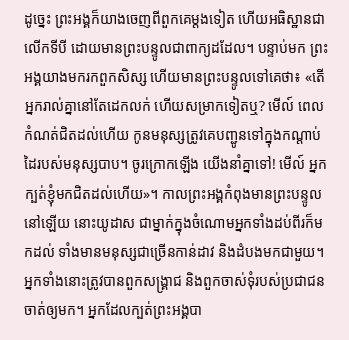ដូច្នេះ ព្រះអង្គក៏យាងចេញពីពួកគេម្តងទៀត ហើយអធិស្ឋានជាលើកទីបី ដោយមានព្រះបន្ទូលជាពាក្យដដែល។ បន្ទាប់មក ព្រះអង្គយាងមករកពួកសិស្ស ហើយមានព្រះបន្ទូលទៅគេថា៖ «តើអ្នករាល់គ្នានៅតែដេកលក់ ហើយសម្រាកទៀតឬ? មើល៍ ពេលកំណត់ជិតដល់ហើយ កូនមនុស្សត្រូវគេបញ្ជូនទៅក្នុងកណ្តាប់ដៃរបស់មនុស្សបាប។ ចូរក្រោកឡើង យើងនាំគ្នាទៅ! មើល៍ អ្នកក្បត់ខ្ញុំមកជិតដល់ហើយ»។ កាលព្រះអង្គកំពុងមានព្រះបន្ទូលនៅឡើយ នោះយូដាស ជាម្នាក់ក្នុងចំណោមអ្នកទាំងដប់ពីរក៏មកដល់ ទាំងមានមនុស្សជាច្រើនកាន់ដាវ និងដំបងមកជាមួយ។ អ្នកទាំងនោះត្រូវបានពួកសង្គ្រាជ និងពួកចាស់ទុំរបស់ប្រជាជនចាត់ឲ្យមក។ អ្នកដែលក្បត់ព្រះអង្គបា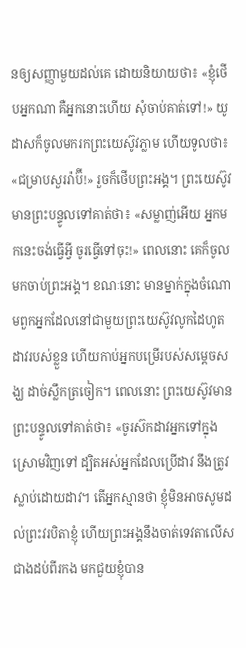នឲ្យសញ្ញាមួយដល់គេ ដោយនិយាយថា៖ «ខ្ញុំថើបអ្នកណា គឺអ្នកនោះហើយ សុំចាប់គាត់ទៅ!» យូដាសក៏ចូលមករកព្រះយេស៊ូវភ្លាម ហើយទូលថា៖ «ជម្រាបសួររ៉ាប៊ី!» រួចក៏ថើបព្រះអង្គ។ ព្រះយេស៊ូវមានព្រះបន្ទូលទៅគាត់ថា៖ «សម្លាញ់អើយ អ្នកមកនេះចង់ធ្វើអ្វី ចូរធ្វើទៅចុះ!» ពេលនោះ គេក៏ចូលមកចាប់ព្រះអង្គ។ ខណៈនោះ មានម្នាក់ក្នុងចំណោមពួកអ្នកដែលនៅជាមួយព្រះយេស៊ូវលូកដៃហូតដាវរបស់ខ្លួន ហើយកាប់អ្នកបម្រើរបស់សម្ដេចសង្ឃ ដាច់ស្លឹកត្រចៀក។ ពេលនោះ ព្រះយេស៊ូវមានព្រះបន្ទូលទៅគាត់ថា៖ «ចូរស៊កដាវអ្នកទៅក្នុងស្រោមវិញទៅ ដ្បិតអស់អ្នកដែលប្រើដាវ នឹងត្រូវស្លាប់ដោយដាវ។ តើអ្នកស្មានថា ខ្ញុំមិនអាចសូមដល់ព្រះវរបិតាខ្ញុំ ហើយព្រះអង្គនឹងចាត់ទេវតាលើសជាងដប់ពីរកង មកជួយខ្ញុំបាន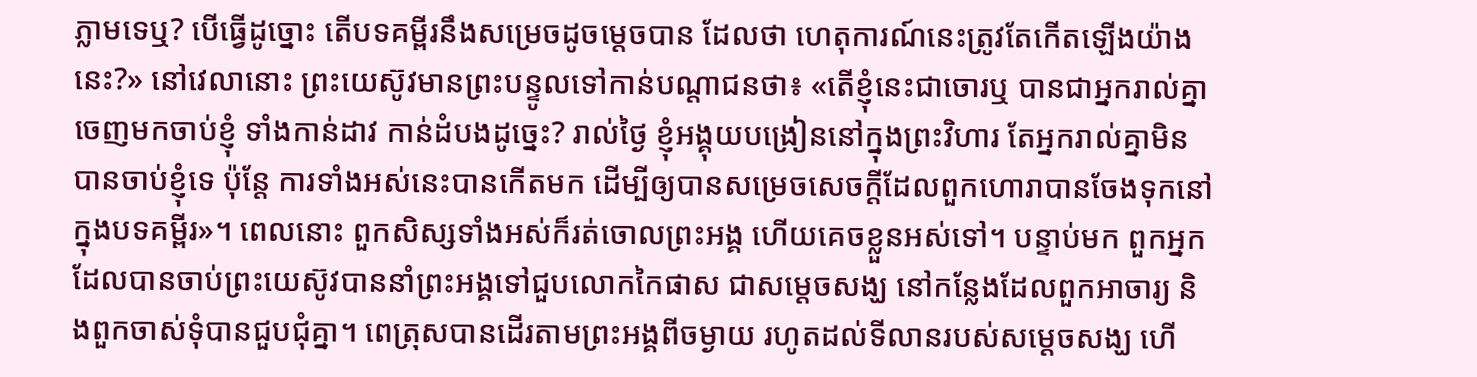ភ្លាមទេឬ? បើធ្វើដូច្នោះ តើបទគម្ពីរនឹងសម្រេចដូចម្ដេចបាន ដែលថា ហេតុការណ៍នេះត្រូវតែកើតឡើងយ៉ាងនេះ?» នៅវេលានោះ ព្រះយេស៊ូវមានព្រះបន្ទូលទៅកាន់បណ្តាជនថា៖ «តើខ្ញុំនេះជាចោរឬ បានជាអ្នករាល់គ្នាចេញមកចាប់ខ្ញុំ ទាំងកាន់ដាវ កាន់ដំបងដូច្នេះ? រាល់ថ្ងៃ ខ្ញុំអង្គុយបង្រៀននៅក្នុងព្រះវិហារ តែអ្នករាល់គ្នាមិនបានចាប់ខ្ញុំទេ ប៉ុន្តែ ការទាំងអស់នេះបានកើតមក ដើម្បីឲ្យបានសម្រេចសេចក្ដីដែលពួកហោរាបានចែងទុកនៅក្នុងបទគម្ពីរ»។ ពេលនោះ ពួកសិស្សទាំងអស់ក៏រត់ចោលព្រះអង្គ ហើយគេចខ្លួនអស់ទៅ។ បន្ទាប់មក ពួកអ្នកដែលបានចាប់ព្រះយេស៊ូវបាននាំព្រះអង្គទៅជួបលោកកៃផាស ជាសម្ដេចសង្ឃ នៅកន្លែងដែលពួកអាចារ្យ និងពួកចាស់ទុំបានជួបជុំគ្នា។ ពេត្រុសបានដើរតាមព្រះអង្គពីចម្ងាយ រហូតដល់ទីលានរបស់សម្ដេចសង្ឃ ហើ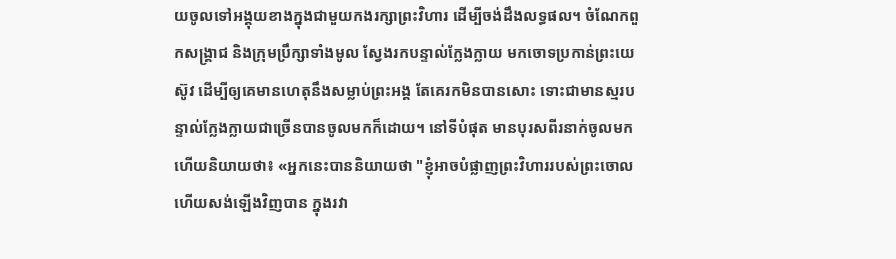យចូលទៅអង្គុយខាងក្នុងជាមួយកងរក្សាព្រះវិហារ ដើម្បីចង់ដឹងលទ្ធផល។ ចំណែកពួកសង្គ្រាជ និងក្រុមប្រឹក្សាទាំងមូល ស្វែងរកបន្ទាល់ក្លែងក្លាយ មកចោទប្រកាន់ព្រះយេស៊ូវ ដើម្បីឲ្យគេមានហេតុនឹងសម្លាប់ព្រះអង្គ តែគេរកមិនបានសោះ ទោះជាមានស្មរបន្ទាល់ក្លែងក្លាយជាច្រើនបានចូលមកក៏ដោយ។ នៅទីបំផុត មានបុរសពីរនាក់ចូលមក ហើយនិយាយថា៖ «អ្នកនេះបាននិយាយថា "ខ្ញុំអាចបំផ្លាញព្រះវិហាររបស់ព្រះចោល ហើយសង់ឡើងវិញបាន ក្នុងរវា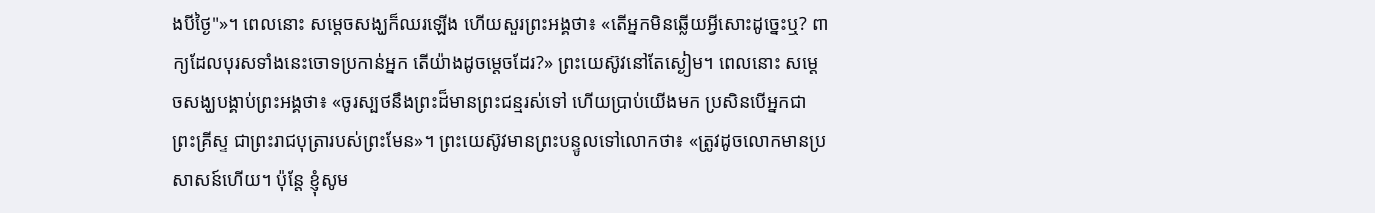ងបីថ្ងៃ"»។ ពេលនោះ សម្ដេចសង្ឃក៏ឈរឡើង ហើយសួរព្រះអង្គថា៖ «តើអ្នកមិនឆ្លើយអ្វីសោះដូច្នេះឬ? ពាក្យដែលបុរសទាំងនេះចោទប្រកាន់អ្នក តើយ៉ាងដូចម្តេចដែរ?» ព្រះយេស៊ូវនៅតែស្ងៀម។ ពេលនោះ សម្ដេចសង្ឃបង្គាប់ព្រះអង្គថា៖ «ចូរស្បថនឹងព្រះដ៏មានព្រះជន្មរស់ទៅ ហើយប្រាប់យើងមក ប្រសិនបើអ្នកជាព្រះគ្រីស្ទ ជាព្រះរាជបុត្រារបស់ព្រះមែន»។ ព្រះយេស៊ូវមានព្រះបន្ទូលទៅលោកថា៖ «ត្រូវដូចលោកមានប្រសាសន៍ហើយ។ ប៉ុន្តែ ខ្ញុំសូម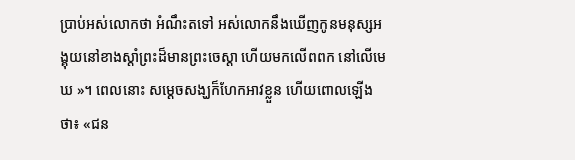ប្រាប់អស់លោកថា អំណឹះតទៅ អស់លោកនឹងឃើញកូនមនុស្សអង្គុយនៅខាងស្តាំព្រះដ៏មានព្រះចេស្តា ហើយមកលើពពក នៅលើមេឃ »។ ពេលនោះ សម្ដេចសង្ឃក៏ហែកអាវខ្លួន ហើយពោលឡើងថា៖ «ជន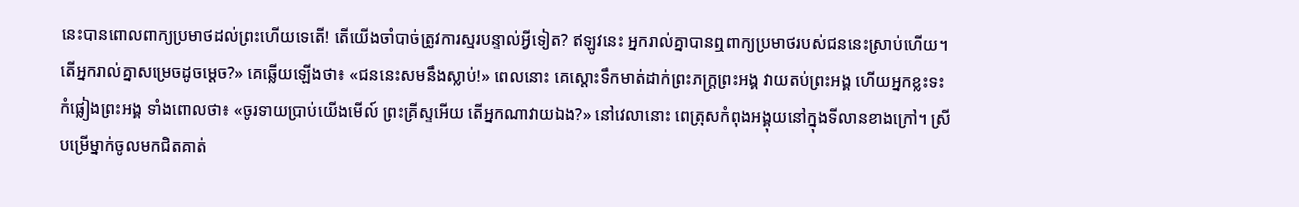នេះបានពោលពាក្យប្រមាថដល់ព្រះហើយទេតើ! តើយើងចាំបាច់ត្រូវការស្មរបន្ទាល់អ្វីទៀត? ឥឡូវនេះ អ្នករាល់គ្នាបានឮពាក្យប្រមាថរបស់ជននេះស្រាប់ហើយ។ តើអ្នករាល់គ្នាសម្រេចដូចម្តេច?» គេឆ្លើយឡើងថា៖ «ជននេះសមនឹងស្លាប់!» ពេលនោះ គេស្តោះទឹកមាត់ដាក់ព្រះភក្ត្រព្រះអង្គ វាយតប់ព្រះអង្គ ហើយអ្នកខ្លះទះកំផ្លៀងព្រះអង្គ ទាំងពោលថា៖ «ចូរទាយប្រាប់យើងមើល៍ ព្រះគ្រីស្ទអើយ តើអ្នកណាវាយឯង?» នៅវេលានោះ ពេត្រុសកំពុងអង្គុយនៅក្នុងទីលានខាងក្រៅ។ ស្រីបម្រើម្នាក់ចូលមកជិតគាត់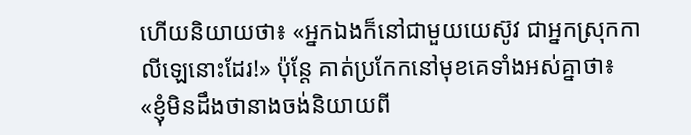ហើយនិយាយថា៖ «អ្នកឯងក៏នៅជាមួយយេស៊ូវ ជាអ្នកស្រុកកាលីឡេនោះដែរ!» ប៉ុន្តែ គាត់ប្រកែកនៅមុខគេទាំងអស់គ្នាថា៖ «ខ្ញុំមិនដឹងថានាងចង់និយាយពី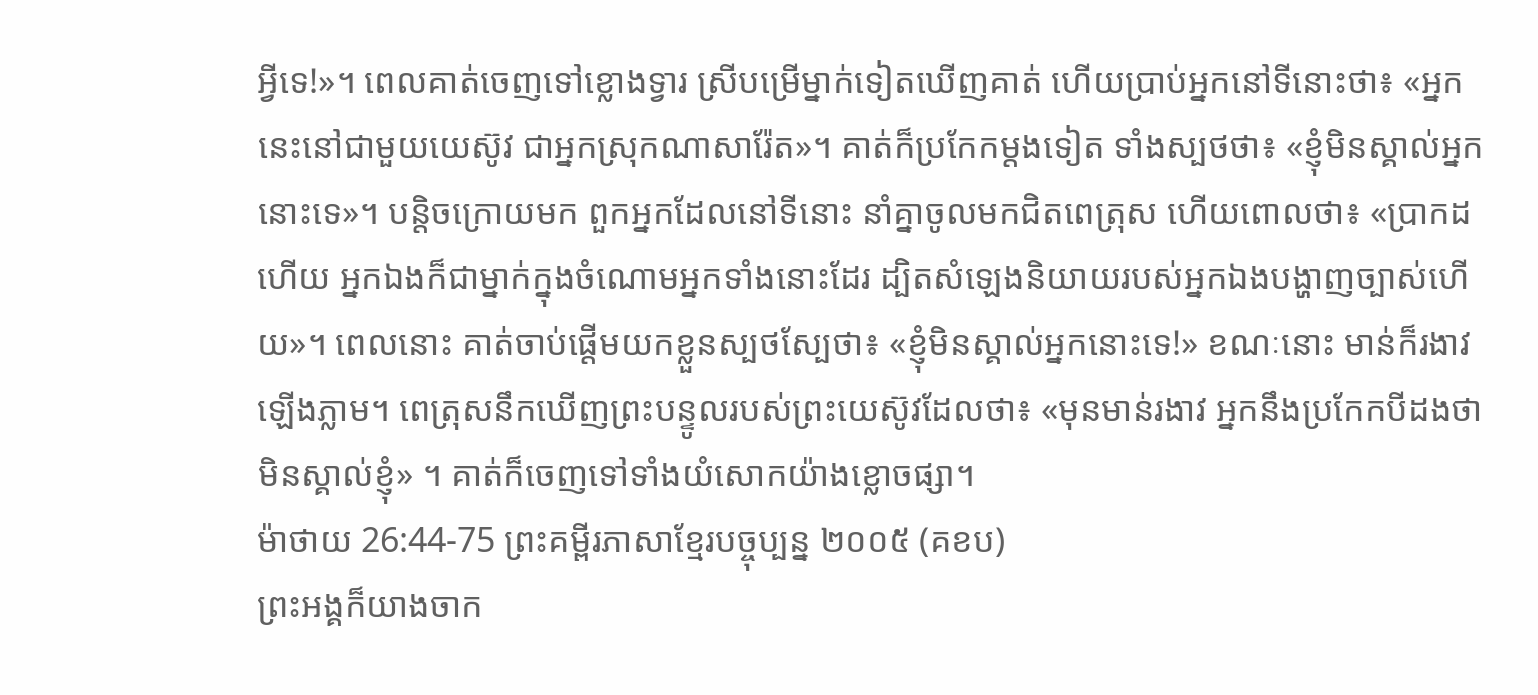អ្វីទេ!»។ ពេលគាត់ចេញទៅខ្លោងទ្វារ ស្រីបម្រើម្នាក់ទៀតឃើញគាត់ ហើយប្រាប់អ្នកនៅទីនោះថា៖ «អ្នកនេះនៅជាមួយយេស៊ូវ ជាអ្នកស្រុកណាសារ៉ែត»។ គាត់ក៏ប្រកែកម្តងទៀត ទាំងស្បថថា៖ «ខ្ញុំមិនស្គាល់អ្នកនោះទេ»។ បន្តិចក្រោយមក ពួកអ្នកដែលនៅទីនោះ នាំគ្នាចូលមកជិតពេត្រុស ហើយពោលថា៖ «ប្រាកដហើយ អ្នកឯងក៏ជាម្នាក់ក្នុងចំណោមអ្នកទាំងនោះដែរ ដ្បិតសំឡេងនិយាយរបស់អ្នកឯងបង្ហាញច្បាស់ហើយ»។ ពេលនោះ គាត់ចាប់ផ្ដើមយកខ្លួនស្បថស្បែថា៖ «ខ្ញុំមិនស្គាល់អ្នកនោះទេ!» ខណៈនោះ មាន់ក៏រងាវឡើងភ្លាម។ ពេត្រុសនឹកឃើញព្រះបន្ទូលរបស់ព្រះយេស៊ូវដែលថា៖ «មុនមាន់រងាវ អ្នកនឹងប្រកែកបីដងថាមិនស្គាល់ខ្ញុំ» ។ គាត់ក៏ចេញទៅទាំងយំសោកយ៉ាងខ្លោចផ្សា។
ម៉ាថាយ 26:44-75 ព្រះគម្ពីរភាសាខ្មែរបច្ចុប្បន្ន ២០០៥ (គខប)
ព្រះអង្គក៏យាងចាក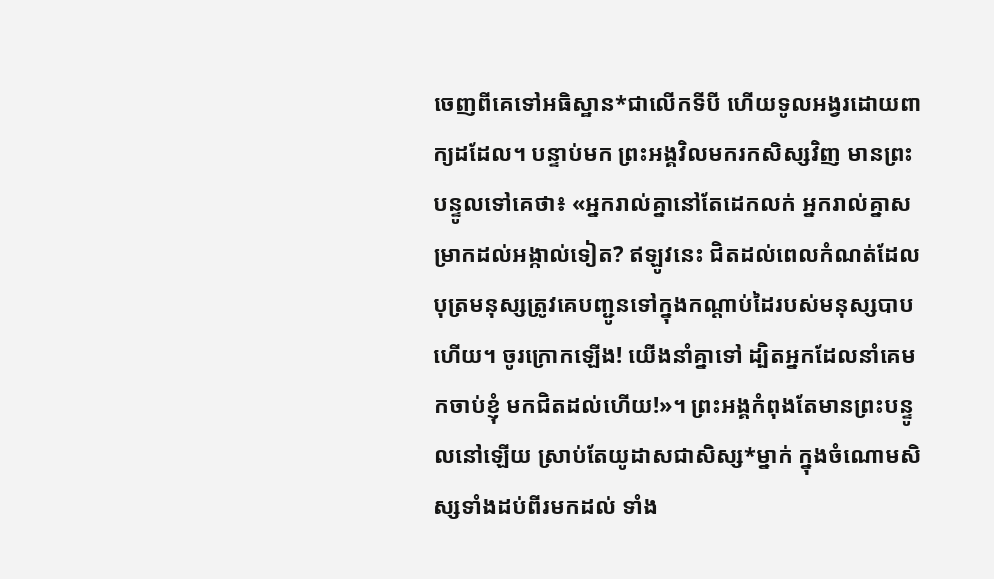ចេញពីគេទៅអធិស្ឋាន*ជាលើកទីបី ហើយទូលអង្វរដោយពាក្យដដែល។ បន្ទាប់មក ព្រះអង្គវិលមករកសិស្សវិញ មានព្រះបន្ទូលទៅគេថា៖ «អ្នករាល់គ្នានៅតែដេកលក់ អ្នករាល់គ្នាសម្រាកដល់អង្កាល់ទៀត? ឥឡូវនេះ ជិតដល់ពេលកំណត់ដែលបុត្រមនុស្សត្រូវគេបញ្ជូនទៅក្នុងកណ្ដាប់ដៃរបស់មនុស្សបាបហើយ។ ចូរក្រោកឡើង! យើងនាំគ្នាទៅ ដ្បិតអ្នកដែលនាំគេមកចាប់ខ្ញុំ មកជិតដល់ហើយ!»។ ព្រះអង្គកំពុងតែមានព្រះបន្ទូលនៅឡើយ ស្រាប់តែយូដាសជាសិស្ស*ម្នាក់ ក្នុងចំណោមសិស្សទាំងដប់ពីរមកដល់ ទាំង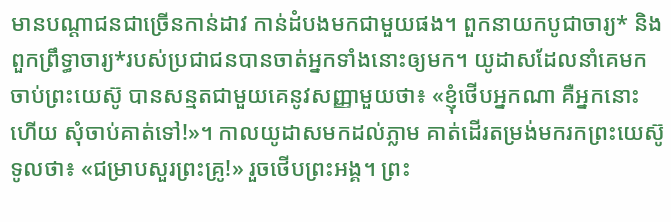មានបណ្ដាជនជាច្រើនកាន់ដាវ កាន់ដំបងមកជាមួយផង។ ពួកនាយកបូជាចារ្យ* និងពួកព្រឹទ្ធាចារ្យ*របស់ប្រជាជនបានចាត់អ្នកទាំងនោះឲ្យមក។ យូដាសដែលនាំគេមកចាប់ព្រះយេស៊ូ បានសន្មតជាមួយគេនូវសញ្ញាមួយថា៖ «ខ្ញុំថើបអ្នកណា គឺអ្នកនោះហើយ សុំចាប់គាត់ទៅ!»។ កាលយូដាសមកដល់ភ្លាម គាត់ដើរតម្រង់មករកព្រះយេស៊ូទូលថា៖ «ជម្រាបសួរព្រះគ្រូ!» រួចថើបព្រះអង្គ។ ព្រះ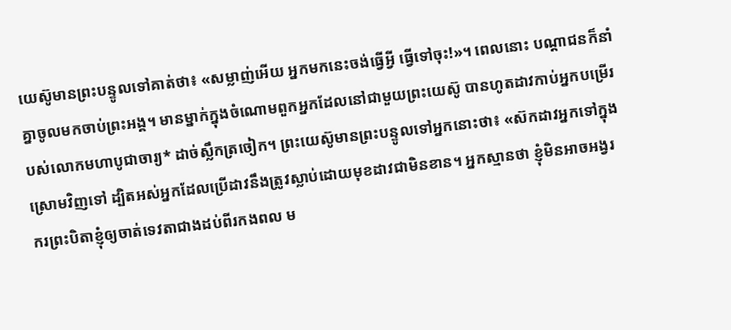យេស៊ូមានព្រះបន្ទូលទៅគាត់ថា៖ «សម្លាញ់អើយ អ្នកមកនេះចង់ធ្វើអ្វី ធ្វើទៅចុះ!»។ ពេលនោះ បណ្ដាជនក៏នាំគ្នាចូលមកចាប់ព្រះអង្គ។ មានម្នាក់ក្នុងចំណោមពួកអ្នកដែលនៅជាមួយព្រះយេស៊ូ បានហូតដាវកាប់អ្នកបម្រើរបស់លោកមហាបូជាចារ្យ* ដាច់ស្លឹកត្រចៀក។ ព្រះយេស៊ូមានព្រះបន្ទូលទៅអ្នកនោះថា៖ «ស៊កដាវអ្នកទៅក្នុងស្រោមវិញទៅ ដ្បិតអស់អ្នកដែលប្រើដាវនឹងត្រូវស្លាប់ដោយមុខដាវជាមិនខាន។ អ្នកស្មានថា ខ្ញុំមិនអាចអង្វរករព្រះបិតាខ្ញុំឲ្យចាត់ទេវតាជាងដប់ពីរកងពល ម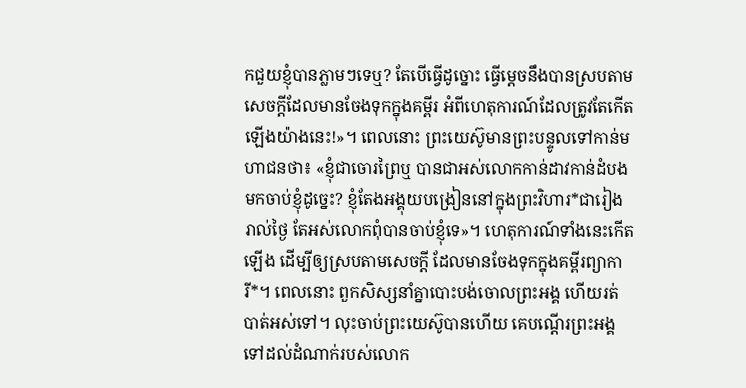កជួយខ្ញុំបានភ្លាមៗទេឬ? តែបើធ្វើដូច្នោះ ធ្វើម្ដេចនឹងបានស្របតាមសេចក្ដីដែលមានចែងទុកក្នុងគម្ពីរ អំពីហេតុការណ៍ដែលត្រូវតែកើតឡើងយ៉ាងនេះ!»។ ពេលនោះ ព្រះយេស៊ូមានព្រះបន្ទូលទៅកាន់មហាជនថា៖ «ខ្ញុំជាចោរព្រៃឬ បានជាអស់លោកកាន់ដាវកាន់ដំបងមកចាប់ខ្ញុំដូច្នេះ? ខ្ញុំតែងអង្គុយបង្រៀននៅក្នុងព្រះវិហារ*ជារៀងរាល់ថ្ងៃ តែអស់លោកពុំបានចាប់ខ្ញុំទេ»។ ហេតុការណ៍ទាំងនេះកើតឡើង ដើម្បីឲ្យស្របតាមសេចក្ដី ដែលមានចែងទុកក្នុងគម្ពីរព្យាការី*។ ពេលនោះ ពួកសិស្សនាំគ្នាបោះបង់ចោលព្រះអង្គ ហើយរត់បាត់អស់ទៅ។ លុះចាប់ព្រះយេស៊ូបានហើយ គេបណ្ដើរព្រះអង្គទៅដល់ដំណាក់របស់លោក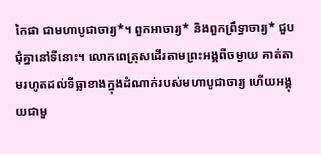កៃផា ជាមហាបូជាចារ្យ*។ ពួកអាចារ្យ* និងពួកព្រឹទ្ធាចារ្យ* ជួបជុំគ្នានៅទីនោះ។ លោកពេត្រុសដើរតាមព្រះអង្គពីចម្ងាយ គាត់តាមរហូតដល់ទីធ្លាខាងក្នុងដំណាក់របស់មហាបូជាចារ្យ ហើយអង្គុយជាមួ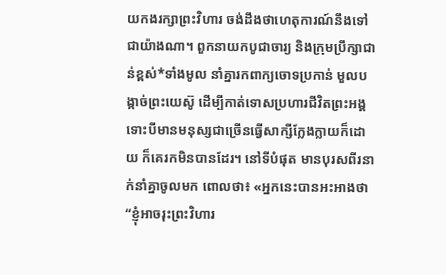យកងរក្សាព្រះវិហារ ចង់ដឹងថាហេតុការណ៍នឹងទៅជាយ៉ាងណា។ ពួកនាយកបូជាចារ្យ និងក្រុមប្រឹក្សាជាន់ខ្ពស់*ទាំងមូល នាំគ្នារកពាក្យចោទប្រកាន់ មួលបង្កាច់ព្រះយេស៊ូ ដើម្បីកាត់ទោសប្រហារជីវិតព្រះអង្គ ទោះបីមានមនុស្សជាច្រើនធ្វើសាក្សីក្លែងក្លាយក៏ដោយ ក៏គេរកមិនបានដែរ។ នៅទីបំផុត មានបុរសពីរនាក់នាំគ្នាចូលមក ពោលថា៖ «អ្នកនេះបានអះអាងថា “ខ្ញុំអាចរុះព្រះវិហារ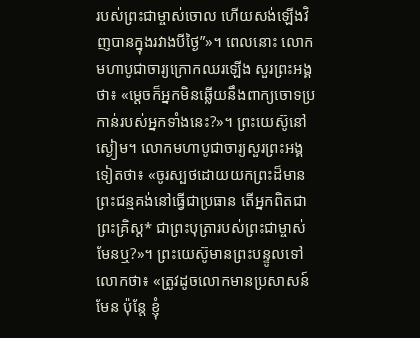របស់ព្រះជាម្ចាស់ចោល ហើយសង់ឡើងវិញបានក្នុងរវាងបីថ្ងៃ”»។ ពេលនោះ លោកមហាបូជាចារ្យក្រោកឈរឡើង សួរព្រះអង្គថា៖ «ម្ដេចក៏អ្នកមិនឆ្លើយនឹងពាក្យចោទប្រកាន់របស់អ្នកទាំងនេះ?»។ ព្រះយេស៊ូនៅស្ងៀម។ លោកមហាបូជាចារ្យសួរព្រះអង្គទៀតថា៖ «ចូរស្បថដោយយកព្រះដ៏មានព្រះជន្មគង់នៅធ្វើជាប្រធាន តើអ្នកពិតជាព្រះគ្រិស្ត* ជាព្រះបុត្រារបស់ព្រះជាម្ចាស់មែនឬ?»។ ព្រះយេស៊ូមានព្រះបន្ទូលទៅលោកថា៖ «ត្រូវដូចលោកមានប្រសាសន៍មែន ប៉ុន្តែ ខ្ញុំ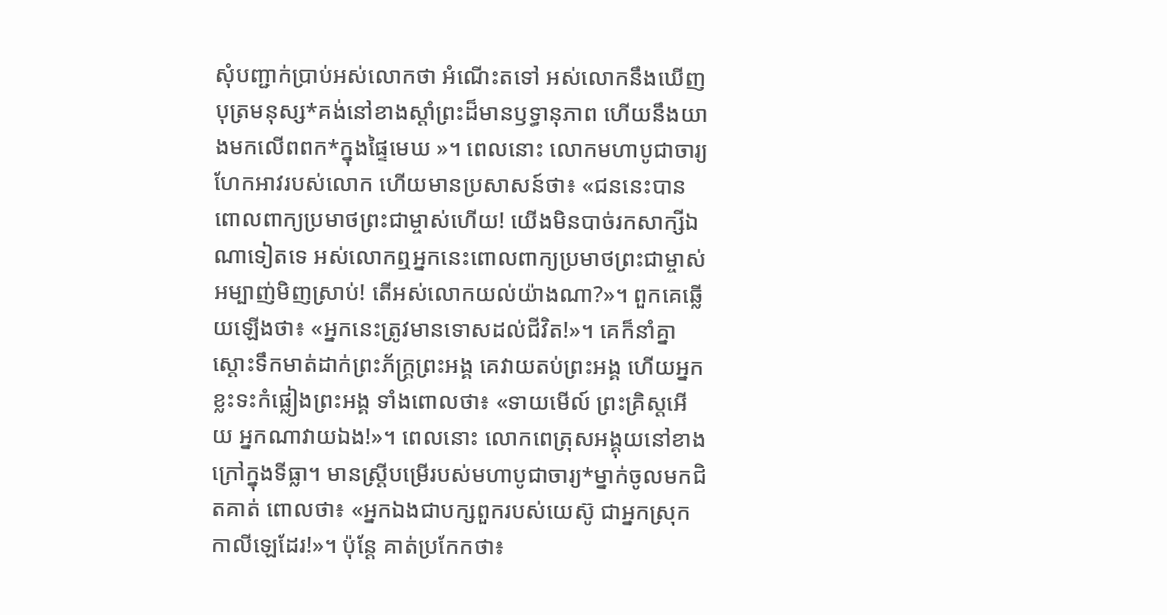សុំបញ្ជាក់ប្រាប់អស់លោកថា អំណើះតទៅ អស់លោកនឹងឃើញ បុត្រមនុស្ស*គង់នៅខាងស្ដាំព្រះដ៏មានឫទ្ធានុភាព ហើយនឹងយាងមកលើពពក*ក្នុងផ្ទៃមេឃ »។ ពេលនោះ លោកមហាបូជាចារ្យហែកអាវរបស់លោក ហើយមានប្រសាសន៍ថា៖ «ជននេះបានពោលពាក្យប្រមាថព្រះជាម្ចាស់ហើយ! យើងមិនបាច់រកសាក្សីឯណាទៀតទេ អស់លោកឮអ្នកនេះពោលពាក្យប្រមាថព្រះជាម្ចាស់អម្បាញ់មិញស្រាប់! តើអស់លោកយល់យ៉ាងណា?»។ ពួកគេឆ្លើយឡើងថា៖ «អ្នកនេះត្រូវមានទោសដល់ជីវិត!»។ គេក៏នាំគ្នាស្ដោះទឹកមាត់ដាក់ព្រះភ័ក្ត្រព្រះអង្គ គេវាយតប់ព្រះអង្គ ហើយអ្នកខ្លះទះកំផ្លៀងព្រះអង្គ ទាំងពោលថា៖ «ទាយមើល៍ ព្រះគ្រិស្តអើយ អ្នកណាវាយឯង!»។ ពេលនោះ លោកពេត្រុសអង្គុយនៅខាងក្រៅក្នុងទីធ្លា។ មានស្ត្រីបម្រើរបស់មហាបូជាចារ្យ*ម្នាក់ចូលមកជិតគាត់ ពោលថា៖ «អ្នកឯងជាបក្សពួករបស់យេស៊ូ ជាអ្នកស្រុកកាលីឡេដែរ!»។ ប៉ុន្តែ គាត់ប្រកែកថា៖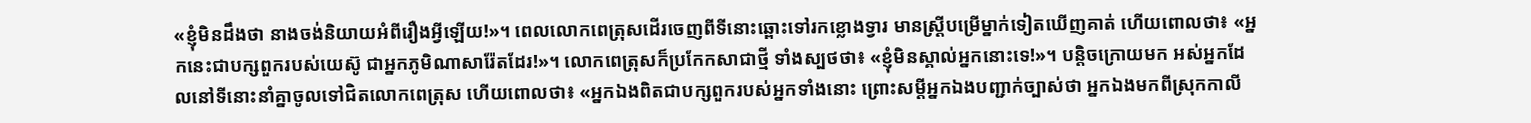«ខ្ញុំមិនដឹងថា នាងចង់និយាយអំពីរឿងអ្វីឡើយ!»។ ពេលលោកពេត្រុសដើរចេញពីទីនោះឆ្ពោះទៅរកខ្លោងទ្វារ មានស្ត្រីបម្រើម្នាក់ទៀតឃើញគាត់ ហើយពោលថា៖ «អ្នកនេះជាបក្សពួករបស់យេស៊ូ ជាអ្នកភូមិណាសារ៉ែតដែរ!»។ លោកពេត្រុសក៏ប្រកែកសាជាថ្មី ទាំងស្បថថា៖ «ខ្ញុំមិនស្គាល់អ្នកនោះទេ!»។ បន្តិចក្រោយមក អស់អ្នកដែលនៅទីនោះនាំគ្នាចូលទៅជិតលោកពេត្រុស ហើយពោលថា៖ «អ្នកឯងពិតជាបក្សពួករបស់អ្នកទាំងនោះ ព្រោះសម្ដីអ្នកឯងបញ្ជាក់ច្បាស់ថា អ្នកឯងមកពីស្រុកកាលី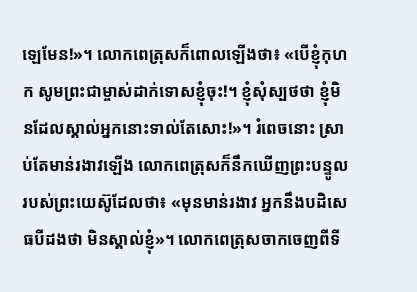ឡេមែន!»។ លោកពេត្រុសក៏ពោលឡើងថា៖ «បើខ្ញុំកុហក សូមព្រះជាម្ចាស់ដាក់ទោសខ្ញុំចុះ!។ ខ្ញុំសុំស្បថថា ខ្ញុំមិនដែលស្គាល់អ្នកនោះទាល់តែសោះ!»។ រំពេចនោះ ស្រាប់តែមាន់រងាវឡើង លោកពេត្រុសក៏នឹកឃើញព្រះបន្ទូលរបស់ព្រះយេស៊ូដែលថា៖ «មុនមាន់រងាវ អ្នកនឹងបដិសេធបីដងថា មិនស្គាល់ខ្ញុំ»។ លោកពេត្រុសចាកចេញពីទី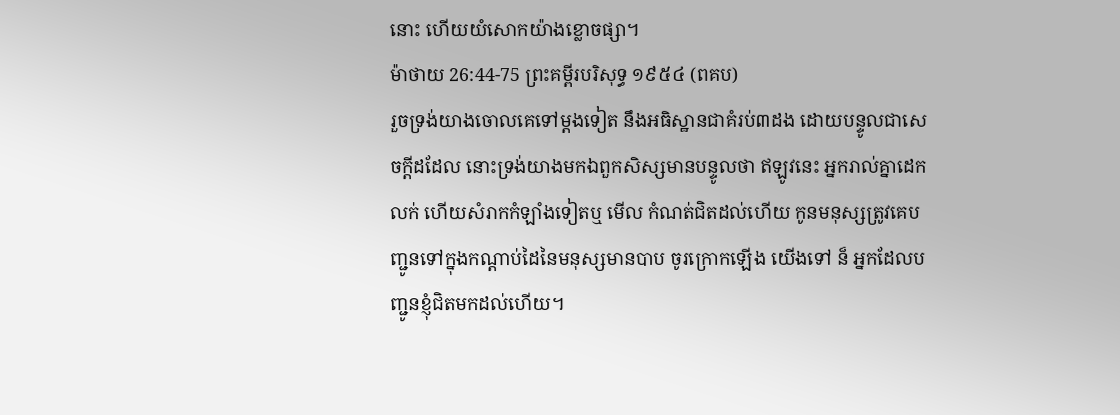នោះ ហើយយំសោកយ៉ាងខ្លោចផ្សា។
ម៉ាថាយ 26:44-75 ព្រះគម្ពីរបរិសុទ្ធ ១៩៥៤ (ពគប)
រួចទ្រង់យាងចោលគេទៅម្តងទៀត នឹងអធិស្ឋានជាគំរប់៣ដង ដោយបន្ទូលជាសេចក្ដីដដែល នោះទ្រង់យាងមកឯពួកសិស្សមានបន្ទូលថា ឥឡូវនេះ អ្នករាល់គ្នាដេកលក់ ហើយសំរាកកំឡាំងទៀតឬ មើល កំណត់ជិតដល់ហើយ កូនមនុស្សត្រូវគេបញ្ជូនទៅក្នុងកណ្តាប់ដៃនៃមនុស្សមានបាប ចូរក្រោកឡើង យើងទៅ ន៏ អ្នកដែលបញ្ជូនខ្ញុំជិតមកដល់ហើយ។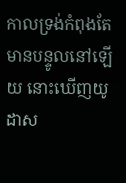កាលទ្រង់កំពុងតែមានបន្ទូលនៅឡើយ នោះឃើញយូដាស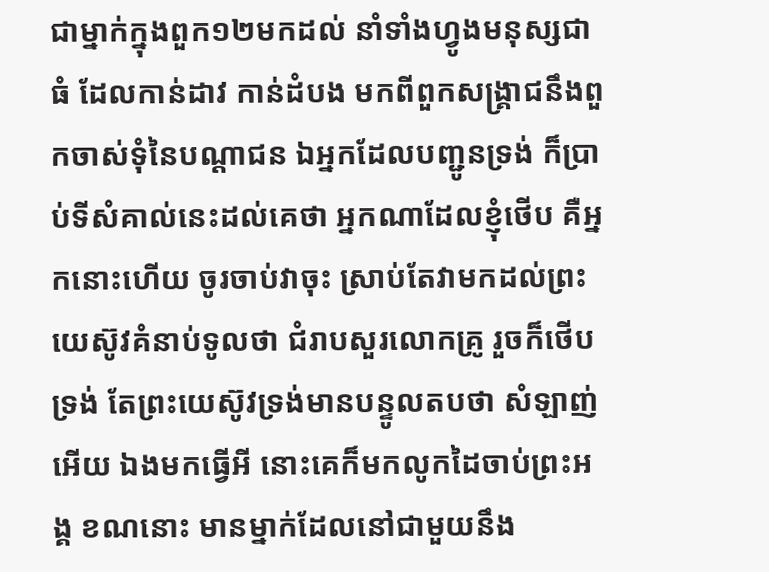ជាម្នាក់ក្នុងពួក១២មកដល់ នាំទាំងហ្វូងមនុស្សជាធំ ដែលកាន់ដាវ កាន់ដំបង មកពីពួកសង្គ្រាជនឹងពួកចាស់ទុំនៃបណ្តាជន ឯអ្នកដែលបញ្ជូនទ្រង់ ក៏ប្រាប់ទីសំគាល់នេះដល់គេថា អ្នកណាដែលខ្ញុំថើប គឺអ្នកនោះហើយ ចូរចាប់វាចុះ ស្រាប់តែវាមកដល់ព្រះយេស៊ូវគំនាប់ទូលថា ជំរាបសួរលោកគ្រូ រួចក៏ថើបទ្រង់ តែព្រះយេស៊ូវទ្រង់មានបន្ទូលតបថា សំឡាញ់អើយ ឯងមកធ្វើអី នោះគេក៏មកលូកដៃចាប់ព្រះអង្គ ខណនោះ មានម្នាក់ដែលនៅជាមួយនឹង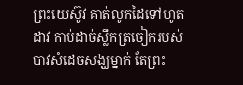ព្រះយេស៊ូវ គាត់លូកដៃទៅហូតដាវ កាប់ដាច់ស្លឹកត្រចៀករបស់បាវសំដេចសង្ឃម្នាក់ តែព្រះ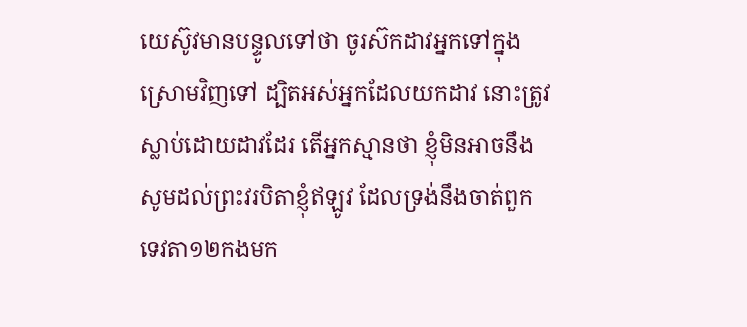យេស៊ូវមានបន្ទូលទៅថា ចូរស៊កដាវអ្នកទៅក្នុងស្រោមវិញទៅ ដ្បិតអស់អ្នកដែលយកដាវ នោះត្រូវស្លាប់ដោយដាវដែរ តើអ្នកស្មានថា ខ្ញុំមិនអាចនឹងសូមដល់ព្រះវរបិតាខ្ញុំឥឡូវ ដែលទ្រង់នឹងចាត់ពួកទេវតា១២កងមក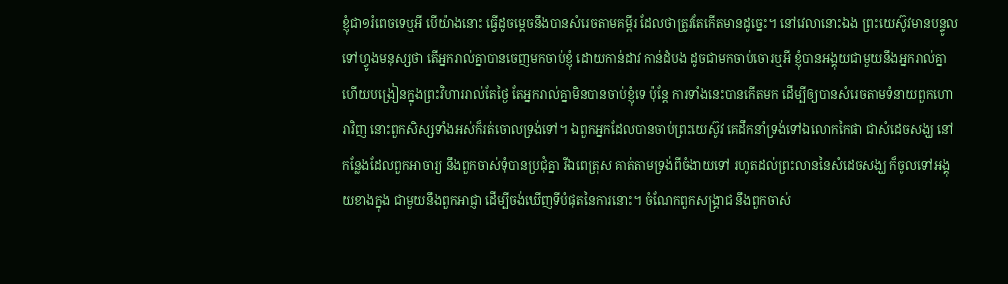ខ្ញុំជា១រំពេចទេឬអី បើយ៉ាងនោះ ធ្វើដូចម្តេចនឹងបានសំរេចតាមគម្ពីរ ដែលថាត្រូវតែកើតមានដូច្នេះ។ នៅវេលានោះឯង ព្រះយេស៊ូវមានបន្ទូលទៅហ្វូងមនុស្សថា តើអ្នករាល់គ្នាបានចេញមកចាប់ខ្ញុំ ដោយកាន់ដាវ កាន់ដំបង ដូចជាមកចាប់ចោរឬអី ខ្ញុំបានអង្គុយជាមួយនឹងអ្នករាល់គ្នា ហើយបង្រៀនក្នុងព្រះវិហាររាល់តែថ្ងៃ តែអ្នករាល់គ្នាមិនបានចាប់ខ្ញុំទេ ប៉ុន្តែ ការទាំងនេះបានកើតមក ដើម្បីឲ្យបានសំរេចតាមទំនាយពួកហោរាវិញ នោះពួកសិស្សទាំងអស់ក៏រត់ចោលទ្រង់ទៅ។ ឯពួកអ្នកដែលបានចាប់ព្រះយេស៊ូវ គេដឹកនាំទ្រង់ទៅឯលោកកៃផា ជាសំដេចសង្ឃ នៅកន្លែងដែលពួកអាចារ្យ នឹងពួកចាស់ទុំបានប្រជុំគ្នា រីឯពេត្រុស គាត់តាមទ្រង់ពីចំងាយទៅ រហូតដល់ព្រះលាននៃសំដេចសង្ឃ ក៏ចូលទៅអង្គុយខាងក្នុង ជាមួយនឹងពួកអាជ្ញា ដើម្បីចង់ឃើញទីបំផុតនៃការនោះ។ ចំណែកពួកសង្គ្រាជ នឹងពួកចាស់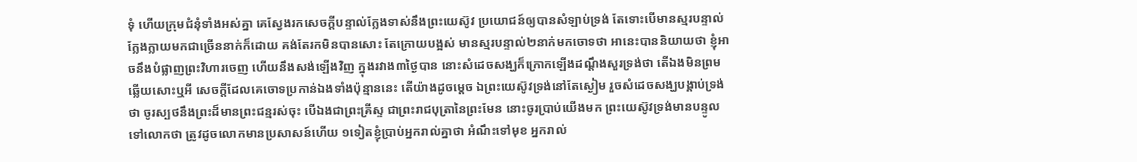ទុំ ហើយក្រុមជំនុំទាំងអស់គ្នា គេស្វែងរកសេចក្ដីបន្ទាល់ក្លែងទាស់នឹងព្រះយេស៊ូវ ប្រយោជន៍ឲ្យបានសំឡាប់ទ្រង់ តែទោះបើមានស្មរបន្ទាល់ក្លែងក្លាយមកជាច្រើននាក់ក៏ដោយ គង់តែរកមិនបានសោះ តែក្រោយបង្អស់ មានស្មរបន្ទាល់២នាក់មកចោទថា អានេះបាននិយាយថា ខ្ញុំអាចនឹងបំផ្លាញព្រះវិហារចេញ ហើយនឹងសង់ឡើងវិញ ក្នុងរវាង៣ថ្ងៃបាន នោះសំដេចសង្ឃក៏ក្រោកឡើងដណ្តឹងសួរទ្រង់ថា តើឯងមិនព្រមឆ្លើយសោះឬអី សេចក្ដីដែលគេចោទប្រកាន់ឯងទាំងប៉ុន្មាននេះ តើយ៉ាងដូចម្តេច ឯព្រះយេស៊ូវទ្រង់នៅតែស្ងៀម រួចសំដេចសង្ឃបង្គាប់ទ្រង់ថា ចូរស្បថនឹងព្រះដ៏មានព្រះជន្មរស់ចុះ បើឯងជាព្រះគ្រីស្ទ ជាព្រះរាជបុត្រានៃព្រះមែន នោះចូរប្រាប់យើងមក ព្រះយេស៊ូវទ្រង់មានបន្ទូលទៅលោកថា ត្រូវដូចលោកមានប្រសាសន៍ហើយ ១ទៀតខ្ញុំប្រាប់អ្នករាល់គ្នាថា អំណឹះទៅមុខ អ្នករាល់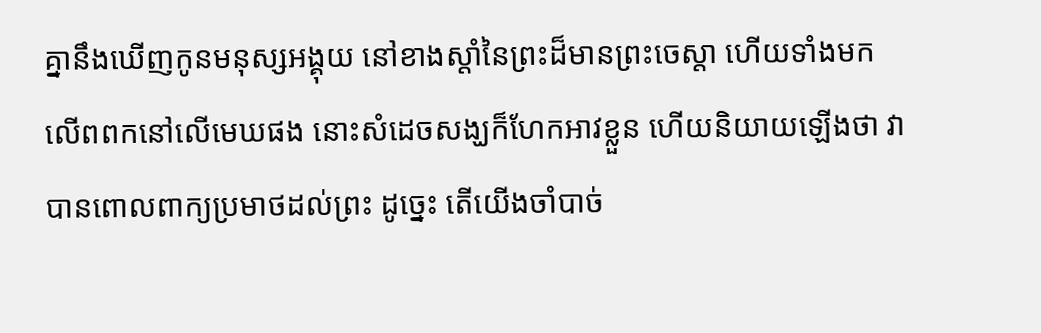គ្នានឹងឃើញកូនមនុស្សអង្គុយ នៅខាងស្តាំនៃព្រះដ៏មានព្រះចេស្តា ហើយទាំងមកលើពពកនៅលើមេឃផង នោះសំដេចសង្ឃក៏ហែកអាវខ្លួន ហើយនិយាយឡើងថា វាបានពោលពាក្យប្រមាថដល់ព្រះ ដូច្នេះ តើយើងចាំបាច់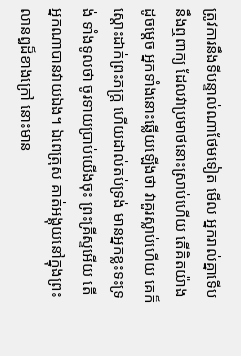ត្រូវការនឹងទីបន្ទាល់ណាថែមទៀត មើល អ្នករាល់គ្នាទើបនឹងឮពាក្យ ដែលវាប្រមាថនោះស្រាប់ហើយ តើគិតយ៉ាងដូចម្តេច អ្នកទាំងនោះឆ្លើយឡើងថា វាគួរស្លាប់ហើយ គេក៏ស្តោះដាក់ព្រះភក្ត្រ ហើយដាល់តប់ទ្រង់ មានអ្នកខ្លះទះទ្រង់ ទាំងទូលថា ចូរទាយប្រាប់យើងចុះ ព្រះគ្រីស្ទអើយ តើអ្នកណាបានវាយឯង។ ឯពេត្រុស គាត់អង្គុយនៅក្នុងព្រះលានឰដ៏ខាងក្រៅ នោះមាន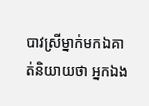បាវស្រីម្នាក់មកឯគាត់និយាយថា អ្នកឯង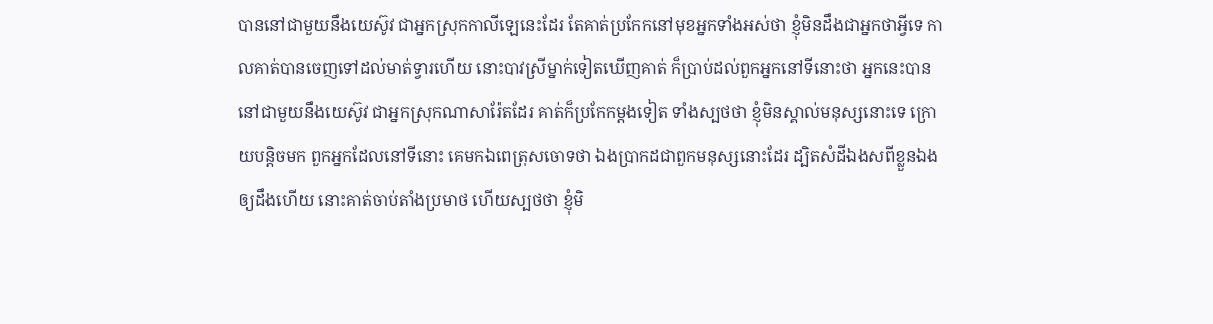បាននៅជាមួយនឹងយេស៊ូវ ជាអ្នកស្រុកកាលីឡេនេះដែរ តែគាត់ប្រកែកនៅមុខអ្នកទាំងអស់ថា ខ្ញុំមិនដឹងជាអ្នកថាអ្វីទេ កាលគាត់បានចេញទៅដល់មាត់ទ្វារហើយ នោះបាវស្រីម្នាក់ទៀតឃើញគាត់ ក៏ប្រាប់ដល់ពួកអ្នកនៅទីនោះថា អ្នកនេះបាននៅជាមួយនឹងយេស៊ូវ ជាអ្នកស្រុកណាសារ៉ែតដែរ គាត់ក៏ប្រកែកម្តងទៀត ទាំងស្បថថា ខ្ញុំមិនស្គាល់មនុស្សនោះទេ ក្រោយបន្តិចមក ពួកអ្នកដែលនៅទីនោះ គេមកឯពេត្រុសចោទថា ឯងប្រាកដជាពួកមនុស្សនោះដែរ ដ្បិតសំដីឯងសពីខ្លួនឯងឲ្យដឹងហើយ នោះគាត់ចាប់តាំងប្រមាថ ហើយស្បថថា ខ្ញុំមិ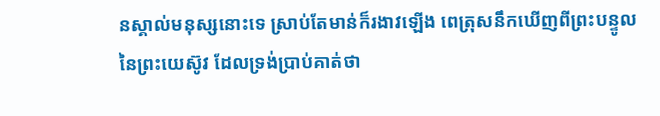នស្គាល់មនុស្សនោះទេ ស្រាប់តែមាន់ក៏រងាវឡើង ពេត្រុសនឹកឃើញពីព្រះបន្ទូលនៃព្រះយេស៊ូវ ដែលទ្រង់ប្រាប់គាត់ថា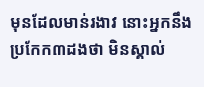មុនដែលមាន់រងាវ នោះអ្នកនឹងប្រកែក៣ដងថា មិនស្គាល់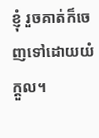ខ្ញុំ រួចគាត់ក៏ចេញទៅដោយយំក្តួល។